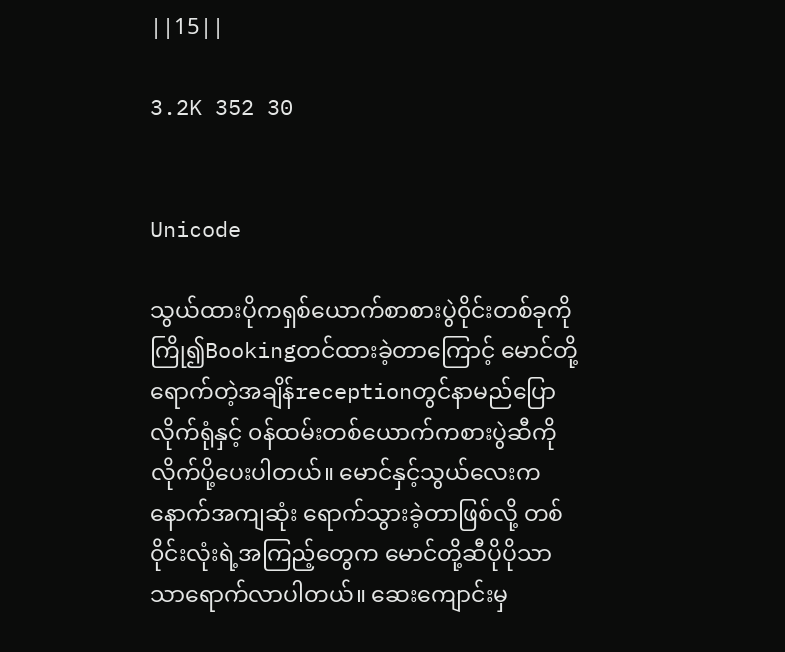||15||

3.2K 352 30


Unicode

သွယ်ထားပိုကရှစ်ယောက်စာစားပွဲ၀ိုင်းတစ်ခုကို ကြို၍Bookingတင်ထားခဲ့တာကြောင့် မောင်တို့ရောက်တဲ့အချိန်receptionတွင်နာမည်ပြောလိုက်ရုံနှင့် ၀န်ထမ်းတစ်ယောက်ကစားပွဲဆီကို လိုက်ပို့ပေးပါတယ်။ မောင်နှင့်သွယ်လေးကနောက်အကျဆုံး ရောက်သွားခဲ့တာဖြစ်လို့ တစ်၀ိုင်းလုံးရဲ့အကြည့်တွေက မောင်တို့ဆီပိုပိုသာသာရောက်လာပါတယ်။ ဆေးကျောင်းမှ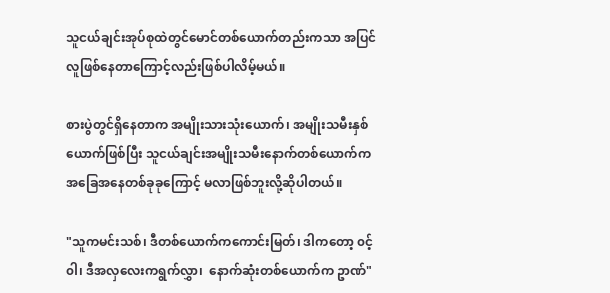သူငယ်ချင်းအုပ်စုထဲတွင်မောင်တစ်ယောက်တည်းကသာ အပြင်လူဖြစ်နေတာကြောင့်လည်းဖြစ်ပါလိမ့်မယ်။

စားပွဲတွင်ရှိနေတာက အမျိုးသားသုံးယောက်၊ အမျိုးသမီးနှစ်ယောက်ဖြစ်ပြီး သူငယ်ချင်းအမျိုးသမီးနောက်တစ်ယောက်က အခြေအနေတစ်ခုခုကြောင့် မလာဖြစ်ဘူးလို့ဆိုပါတယ်။

"သူကမင်းသစ်၊ ဒီတစ်ယောက်ကကောင်းမြတ်၊ ဒါကတော့ ၀င့်၀ါ၊ ဒီအလှလေးကရွက်လွှာ၊  နောက်ဆုံးတစ်ယောက်က ဥာဏ်"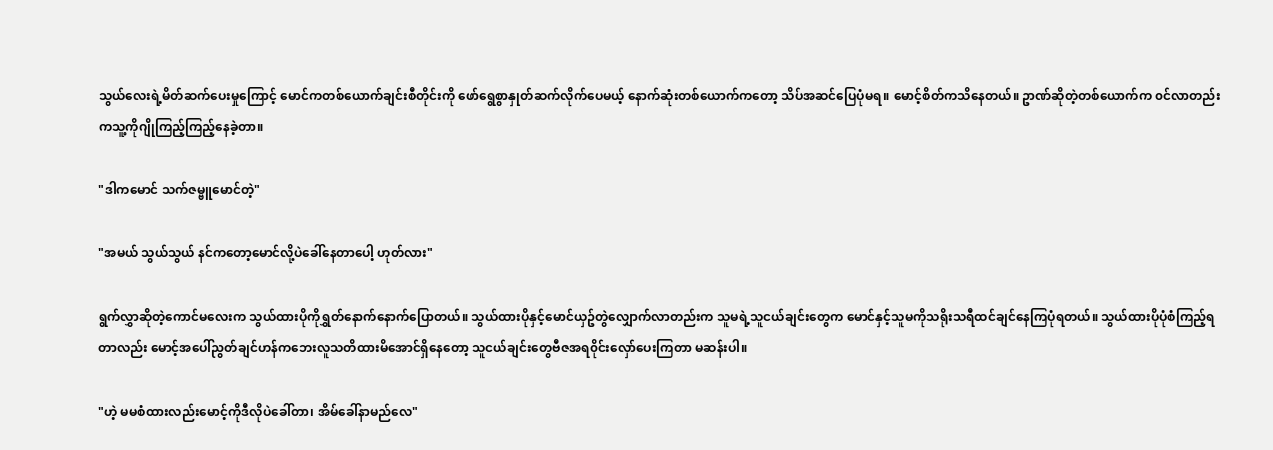သွယ်လေးရဲ့မိတ်ဆက်ပေးမှုကြောင့် မောင်ကတစ်ယောက်ချင်းစီတိုင်းကို ဖော်ရွေစွာနှုတ်ဆက်လိုက်ပေမယ့် နောက်ဆုံးတစ်ယောက်ကတော့ သိပ်အဆင်ပြေပုံမရ။ မောင့်စိတ်ကသိနေတယ်။ ဥာဏ်ဆိုတဲ့တစ်ယောက်က ၀င်လာတည်းကသူ့ကိုဂျိုကြည့်ကြည့်နေခဲ့တာ။

"ဒါကမောင် သက်ဇမ္ဗူမောင်တဲ့"

"အမယ် သွယ်သွယ် နင်ကတော့မောင်လို့ပဲခေါ်နေတာပေါ့ ဟုတ်လား"

ရွက်လွှာဆိုတဲ့ကောင်မလေးက သွယ်ထားပိုကိုရွှတ်နောက်နောက်ပြောတယ်။ သွယ်ထားပိုနှင့်မောင်ယှဥ်တွဲလျှောက်လာတည်းက သူမရဲ့သူငယ်ချင်းတွေက မောင်နှင့်သူမကိုသရိုးသရီထင်ချင်နေကြပုံရတယ်။ သွယ်ထားပိုပုံစံကြည့်ရတာလည်း မောင့်အပေါ်ညွတ်ချင်ဟန်ကဘေးလူသတိထားမိအောင်ရှိနေတော့ သူငယ်ချင်းတွေဗီဇအရ၀ိုင်းလှော်ပေးကြတာ မဆန်းပါ။

"ဟဲ့ မမစံထားလည်းမောင့်ကိုဒီလိုပဲခေါ်တာ၊ အိမ်ခေါ်နာမည်လေ"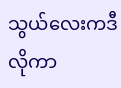သွယ်လေးကဒီလိုကာ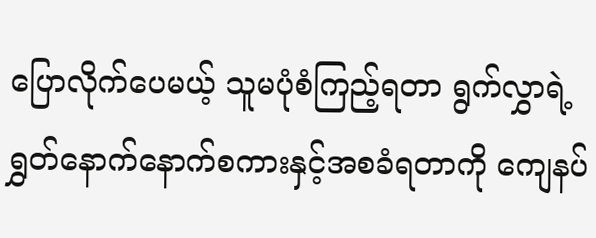ပြောလိုက်ပေမယ့် သူမပုံစံကြည့်ရတာ ရွက်လွှာရဲ့ရွှတ်နောက်နောက်စကားနှင့်အစခံရတာကို ကျေနပ်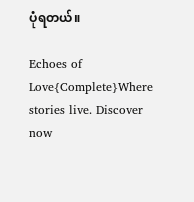ပုံရတယ်။

Echoes of Love{Complete}Where stories live. Discover now